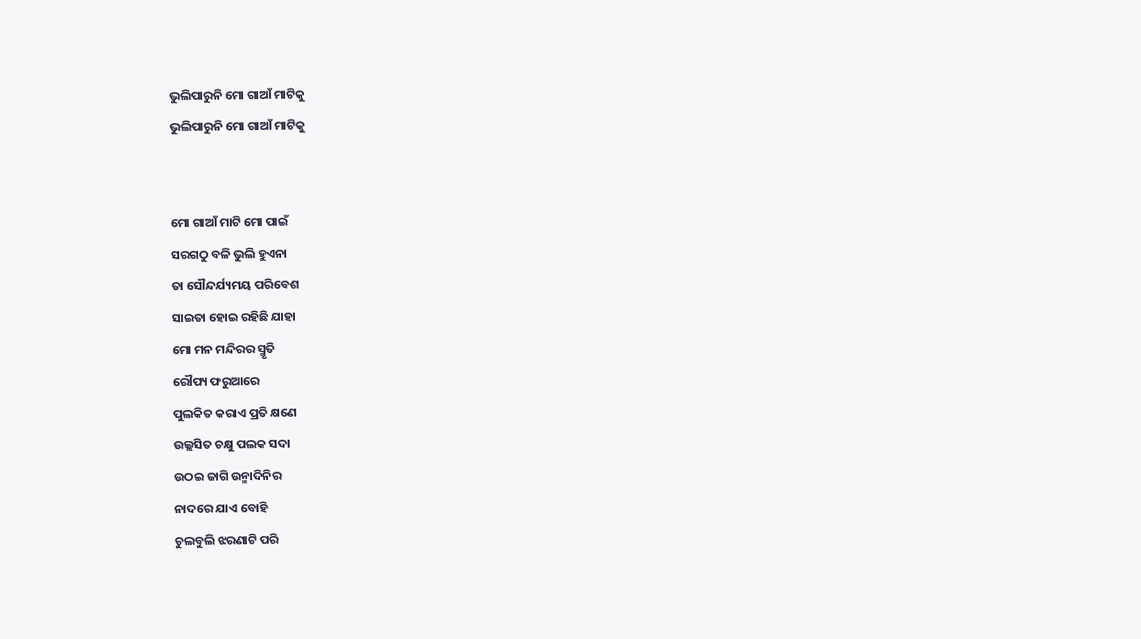ଭୁଲିପାରୁନି ମୋ ଗାଆଁ ମାଟିକୁ
ଭୁଲିପାରୁନି ମୋ ଗାଆଁ ମାଟିକୁ


ମୋ ଗାଆଁ ମାଟି ମୋ ପାଇଁ
ସରଗଠୁ ବଳି ଭୁଲି ହୁଏନା
ତା ସୌନ୍ଦର୍ଯ୍ୟମୟ ପରିବେଶ
ସାଇତା ହୋଇ ରହିଛି ଯାହା
ମୋ ମନ ମନ୍ଦିରର ସ୍ମୃତି
ରୌପ୍ୟ ଫରୁଆରେ
ପୁଲକିତ କରାଏ ପ୍ରତି କ୍ଷଣେ
ଉଲ୍ଲସିତ ଚକ୍ଷୁ ପଲକ ସଦା
ଉଠଇ ଜାଗି ଉନ୍ମାଦିନିର
ନାଦରେ ଯାଏ ବୋହି
ଚୁଲବୁଲି ଝରଣାଟି ପରି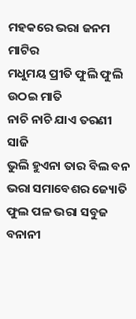ମହକରେ ଭରା ଜନମ ମାଟିର
ମଧୁମୟ ପ୍ରୀତି ଫୁଲି ଫୁଲି
ଉଠଇ ମାତି
ନାଚି ନାଚି ଯାଏ ତରଣୀ ସାଜି
ଭୁଲି ହୁଏନା ତାର ବିଲ ବନ
ଭରା ସମାବେଶର ଜ୍ୟୋତି
ଫୁଲ ପଳ ଭରା ସବୁଜ
ବନାନୀ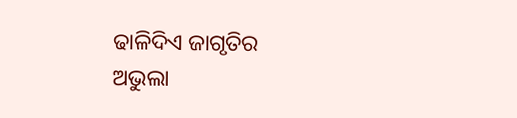ଢାଳିଦିଏ ଜାଗୃତିର
ଅଭୁଲା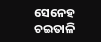ସେନେହ ଚଇତାଳି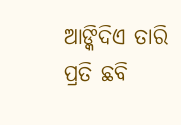ଆଙ୍କିଦିଏ ତାରି ପ୍ରତି ଛବି